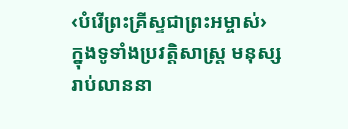‹បំរើព្រះគ្រីស្ទជាព្រះអម្ចាស់›
ក្នុងទូទាំងប្រវត្ដិសាស្ត្រ មនុស្សរាប់លាននា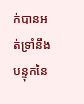ក់បានអត់ទ្រាំនឹងបន្ទុកនៃ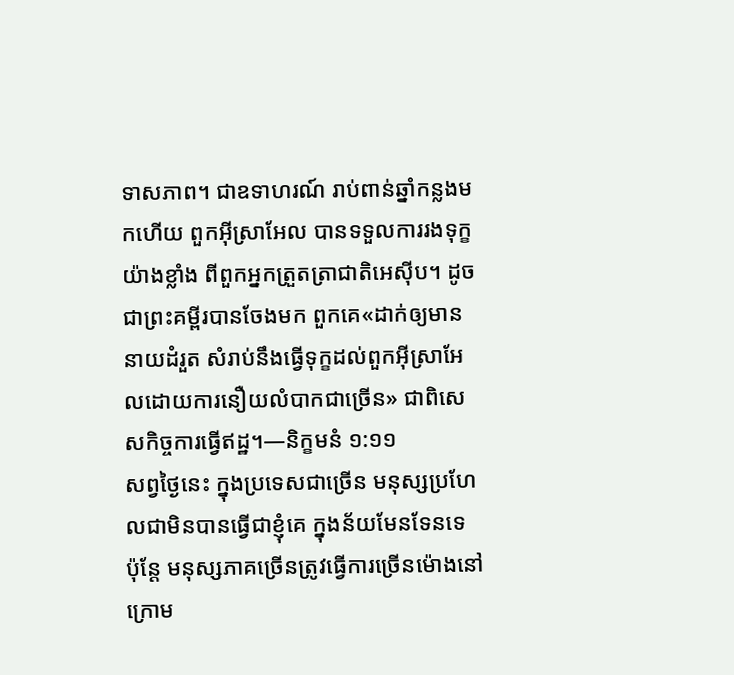ទាសភាព។ ជាឧទាហរណ៍ រាប់ពាន់ឆ្នាំកន្លងមកហើយ ពួកអ៊ីស្រាអែល បានទទួលការរងទុក្ខយ៉ាងខ្លាំង ពីពួកអ្នកត្រួតត្រាជាតិអេស៊ីប។ ដូចជាព្រះគម្ពីរបានចែងមក ពួកគេ«ដាក់ឲ្យមាននាយដំរួត សំរាប់នឹងធ្វើទុក្ខដល់ពួកអ៊ីស្រាអែលដោយការនឿយលំបាកជាច្រើន» ជាពិសេសកិច្ចការធ្វើឥដ្ឋ។—និក្ខមនំ ១:១១
សព្វថ្ងៃនេះ ក្នុងប្រទេសជាច្រើន មនុស្សប្រហែលជាមិនបានធ្វើជាខ្ញុំគេ ក្នុងន័យមែនទែនទេ ប៉ុន្តែ មនុស្សភាគច្រើនត្រូវធ្វើការច្រើនម៉ោងនៅក្រោម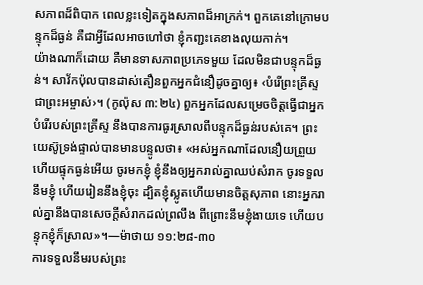សភាពដ៏ពិបាក ពេលខ្លះទៀតក្នុងសភាពដ៏អាក្រក់។ ពួកគេនៅក្រោមបន្ទុកដ៏ធ្ងន់ គឺជាអ្វីដែលអាចហៅថា ខ្ញុំកញ្ជះគេខាងលុយកាក់។
យ៉ាងណាក៏ដោយ គឺមានទាសភាពប្រភេទមួយ ដែលមិនជាបន្ទុកដ៏ធ្ងន់។ សាវ័កប៉ុលបានដាស់តឿនពួកអ្នកជំនឿដូចគ្នាឲ្យ៖ ‹បំរើព្រះគ្រីស្ទជាព្រះអម្ចាស់›។ (កូល៉ុស ៣:២៤) ពួកអ្នកដែលសម្រេចចិត្តធ្វើជាអ្នកបំរើរបស់ព្រះគ្រីស្ទ នឹងបានការធូរស្រាលពីបន្ទុកដ៏ធ្ងន់របស់គេ។ ព្រះយេស៊ូទ្រង់ផ្ទាល់បានមានបន្ទូលថា៖ «អស់អ្នកណាដែលនឿយព្រួយ ហើយផ្ទុកធ្ងន់អើយ ចូរមកខ្ញុំ ខ្ញុំនឹងឲ្យអ្នករាល់គ្នាឈប់សំរាក ចូរទទួលនឹមខ្ញុំ ហើយរៀននឹងខ្ញុំចុះ ដ្បិតខ្ញុំស្លូតហើយមានចិត្តសុភាព នោះអ្នករាល់គ្នានឹងបានសេចក្ដីសំរាកដល់ព្រលឹង ពីព្រោះនឹមខ្ញុំងាយទេ ហើយបន្ទុកខ្ញុំក៏ស្រាល»។—ម៉ាថាយ ១១:២៨-៣០
ការទទួលនឹមរបស់ព្រះ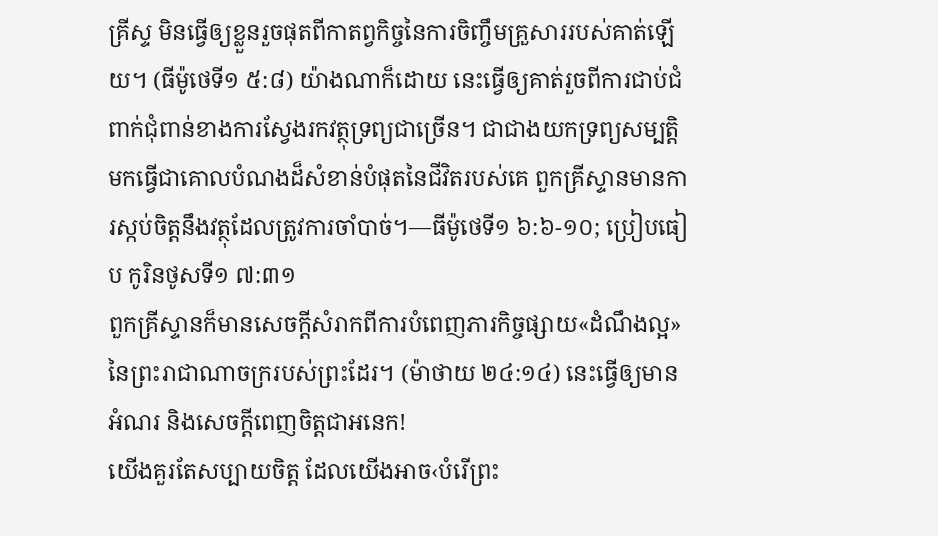គ្រីស្ទ មិនធ្វើឲ្យខ្លួនរួចផុតពីកាតព្វកិច្ចនៃការចិញ្ចឹមគ្រួសាររបស់គាត់ឡើយ។ (ធីម៉ូថេទី១ ៥:៨) យ៉ាងណាក៏ដោយ នេះធ្វើឲ្យគាត់រួចពីការជាប់ជំពាក់ជុំពាន់ខាងការស្វែងរកវត្ថុទ្រព្យជាច្រើន។ ជាជាងយកទ្រព្យសម្បត្ដិមកធ្វើជាគោលបំណងដ៏សំខាន់បំផុតនៃជីវិតរបស់គេ ពួកគ្រីស្ទានមានការស្កប់ចិត្តនឹងវត្ថុដែលត្រូវការចាំបាច់។—ធីម៉ូថេទី១ ៦:៦-១០; ប្រៀបធៀប កូរិនថូសទី១ ៧:៣១
ពួកគ្រីស្ទានក៏មានសេចក្ដីសំរាកពីការបំពេញភារកិច្ចផ្សាយ«ដំណឹងល្អ»នៃព្រះរាជាណាចក្ររបស់ព្រះដែរ។ (ម៉ាថាយ ២៤:១៤) នេះធ្វើឲ្យមានអំណរ និងសេចក្ដីពេញចិត្តជាអនេក!
យើងគួរតែសប្បាយចិត្ត ដែលយើងអាច‹បំរើព្រះ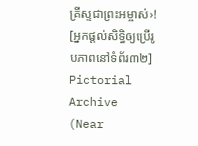គ្រីស្ទជាព្រះអម្ចាស់›!
[អ្នកផ្ដល់សិទ្ធិឲ្យប្រើរូបភាពនៅទំព័រ៣២]
Pictorial Archive (Near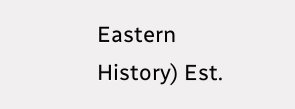Eastern History) Est.